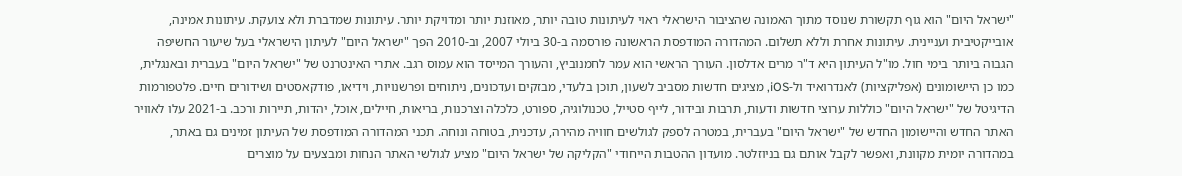"ישראל היום" הוא גוף תקשורת שנוסד מתוך האמונה שהציבור הישראלי ראוי לעיתונות טובה יותר, מאוזנת יותר ומדויקת יותר. עיתונות שמדברת ולא צועקת. עיתונות אמינה, אובייקטיבית ועניינית. עיתונות אחרת וללא תשלום. המהדורה המודפסת הראשונה פורסמה ב-30 ביולי 2007, וב-2010 הפך "ישראל היום" לעיתון הישראלי בעל שיעור החשיפה הגבוה ביותר בימי חול. מו"ל העיתון היא ד"ר מרים אדלסון. העורך הראשי הוא עמר לחמנוביץ, והעורך המייסד הוא עמוס רגב. אתרי האינטרנט של "ישראל היום" בעברית ובאנגלית, כמו כן היישומונים (אפליקציות) לאנדרואיד ול-iOS, מציגים חדשות מסביב לשעון, תוכן בלעדי, מבזקים ועדכונים, ניתוחים ופרשנויות, וידיאו, פודקאסטים ושידורים חיים. פלטפורמות הדיגיטל של "ישראל היום" כוללות ערוצי חדשות ודעות, תרבות ובידור, לייף סטייל, טכנולוגיה, ספורט, כלכלה וצרכנות, בריאות, חיילים, אוכל, יהדות, תיירות ורכב. ב-2021 עלו לאוויר האתר החדש והיישומון החדש של "ישראל היום" בעברית, במטרה לספק לגולשים חוויה מהירה, עדכנית, בטוחה ונוחה. תכני המהדורה המודפסת של העיתון זמינים גם באתר, במהדורה יומית מקוונת, ואפשר לקבל אותם גם בניוזלטר. מועדון ההטבות הייחודי "הקליקה של ישראל היום" מציע לגולשי האתר הנחות ומבצעים על מוצרים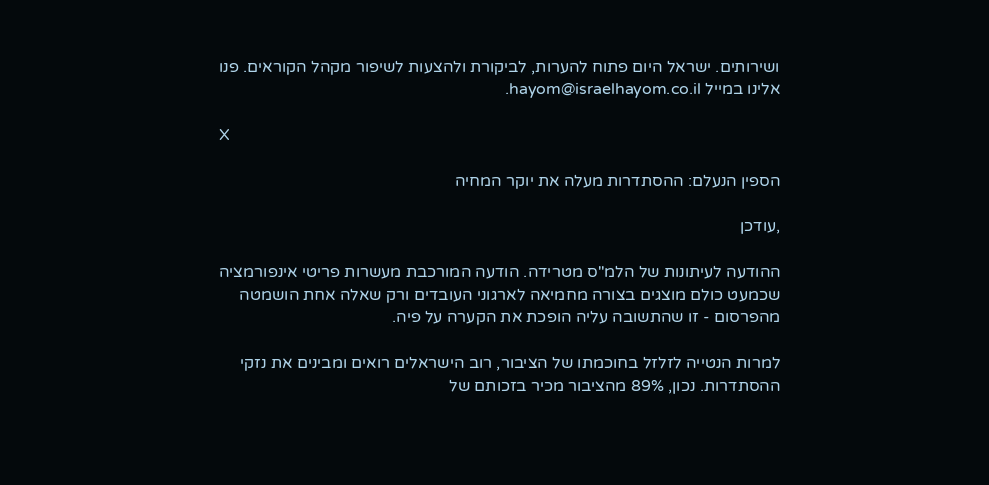ושירותים. ישראל היום פתוח להערות, לביקורת ולהצעות לשיפור מקהל הקוראים. פנו אלינו במייל hayom@israelhayom.co.il.

X

הספין הנעלם: ההסתדרות מעלה את יוקר המחיה

,עודכן

ההודעה לעיתונות של הלמ"ס מטרידה. הודעה המורכבת מעשרות פריטי אינפורמציה שכמעט כולם מוצגים בצורה מחמיאה לארגוני העובדים ורק שאלה אחת הושמטה מהפרסום - זו שהתשובה עליה הופכת את הקערה על פיה.

למרות הנטייה לזלזל בחוכמתו של הציבור, רוב הישראלים רואים ומבינים את נזקי ההסתדרות. נכון, 89% מהציבור מכיר בזכותם של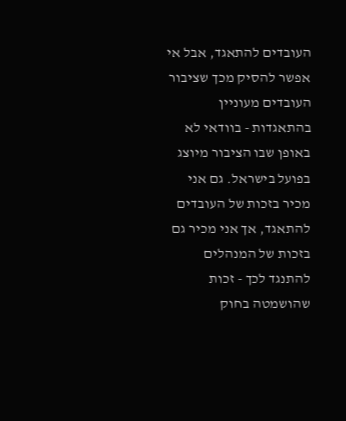העובדים להתאגד, אבל אי אפשר להסיק מכך שציבור העובדים מעוניין בהתאגדות - בוודאי לא באופן שבו הציבור מיוצג בפועל בישראל. גם אני מכיר בזכות של העובדים להתאגד, אך אני מכיר גם בזכות של המנהלים להתנגד לכך - זכות שהושמטה בחוק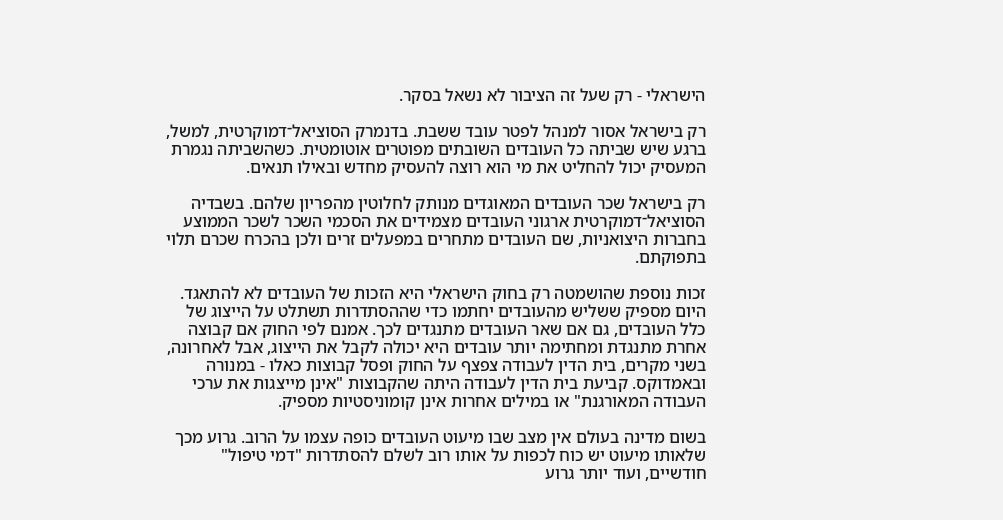הישראלי - רק שעל זה הציבור לא נשאל בסקר.

רק בישראל אסור למנהל לפטר עובד ששבת. בדנמרק הסוציאל־דמוקרטית, למשל, ברגע שיש שביתה כל העובדים השובתים מפוטרים אוטומטית. כשהשביתה נגמרת המעסיק יכול להחליט את מי הוא רוצה להעסיק מחדש ובאילו תנאים.

רק בישראל שכר העובדים המאוגדים מנותק לחלוטין מהפריון שלהם. בשבדיה הסוציאל־דמוקרטית ארגוני העובדים מצמידים את הסכמי השכר לשכר הממוצע בחברות היצואניות, שם העובדים מתחרים במפעלים זרים ולכן בהכרח שכרם תלוי בתפוקתם.

זכות נוספת שהושמטה רק בחוק הישראלי היא הזכות של העובדים לא להתאגד. היום מספיק ששליש מהעובדים יחתמו כדי שההסתדרות תשתלט על הייצוג של כלל העובדים, גם אם שאר העובדים מתנגדים לכך. אמנם לפי החוק אם קבוצה אחרת מתנגדת ומחתימה יותר עובדים היא יכולה לקבל את הייצוג, אבל לאחרונה, בשני מקרים, בית הדין לעבודה צפצף על החוק ופסל קבוצות כאלו - במנורה ובאמדוקס. קביעת בית הדין לעבודה היתה שהקבוצות "אינן מייצגות את ערכי העבודה המאורגנת" או במילים אחרות אינן קומוניסטיות מספיק.

בשום מדינה בעולם אין מצב שבו מיעוט העובדים כופה עצמו על הרוב. גרוע מכך שלאותו מיעוט יש כוח לכפות על אותו רוב לשלם להסתדרות "דמי טיפול" חודשיים, ועוד יותר גרוע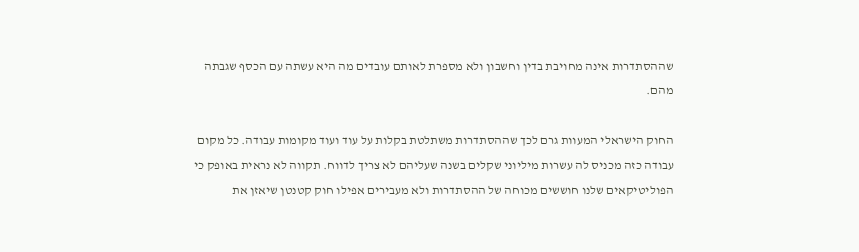שההסתדרות אינה מחויבת בדין וחשבון ולא מספרת לאותם עובדים מה היא עשתה עם הכסף שגבתה מהם.

החוק הישראלי המעוות גרם לכך שההסתדרות משתלטת בקלות על עוד ועוד מקומות עבודה. כל מקום עבודה כזה מכניס לה עשרות מיליוני שקלים בשנה שעליהם לא צריך לדווח. תקווה לא נראית באופק כי הפוליטיקאים שלנו חוששים מכוחה של ההסתדרות ולא מעבירים אפילו חוק קטנטן שיאזן את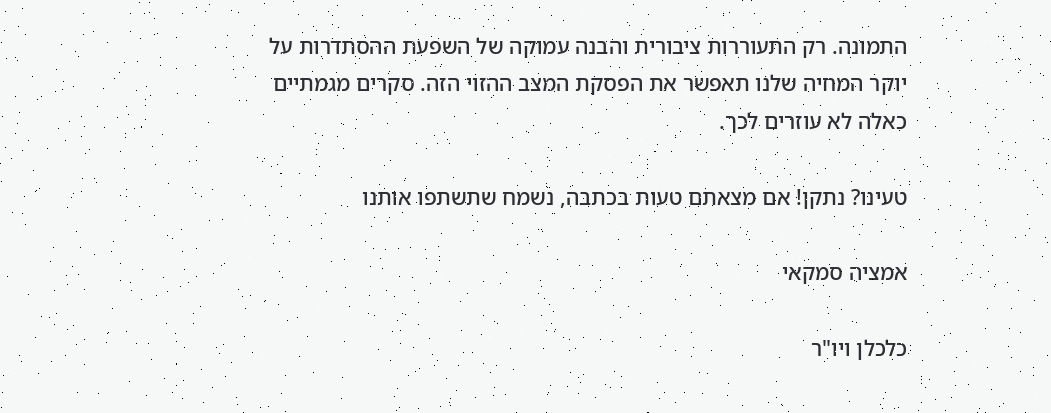התמונה. רק התעוררות ציבורית והבנה עמוקה של השפעת ההסתדרות על יוקר המחיה שלנו תאפשר את הפסקת המצב ההזוי הזה. סקרים מגמתיים כאלה לא עוזרים לכך.

טעינו? נתקן! אם מצאתם טעות בכתבה, נשמח שתשתפו אותנו

אמציה סמקאי

כלכלן ויו"ר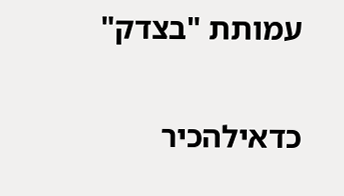עמותת "בצדק"

כדאילהכיר